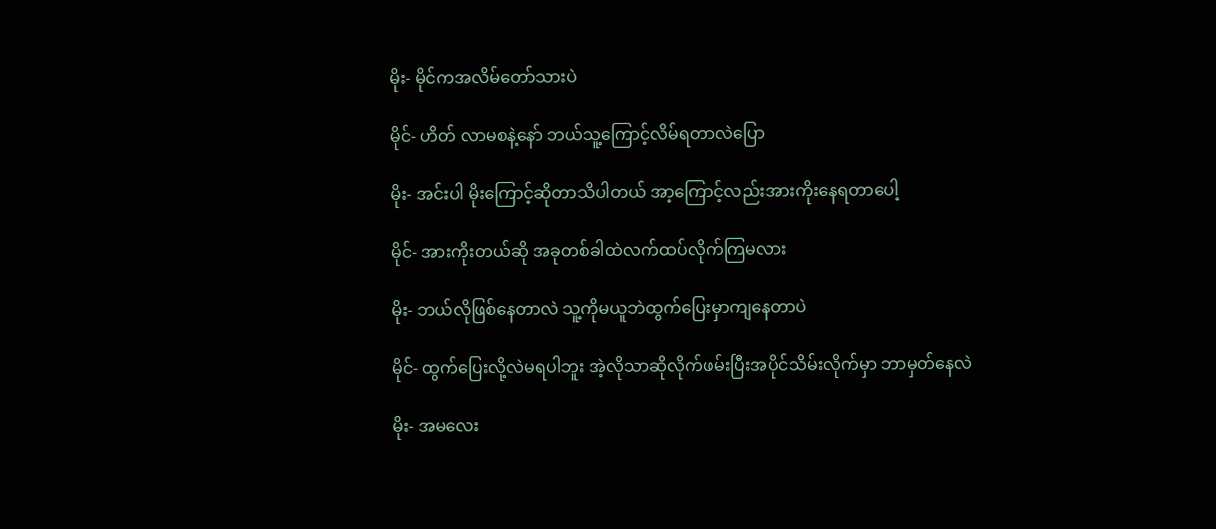မိုး- မိုင်ကအလိမ်တော်သားပဲ

မိုင်- ဟိတ် လာမစနဲ့နော် ဘယ်သူ့ကြောင့်လိမ်ရတာလဲပြော

မိုး- အင်းပါ မိုးကြောင့်ဆိုတာသိပါတယ် အာ့ကြောင့်လည်းအားကိုးနေရတာပေါ့

မိုင်- အားကိုးတယ်ဆို အခုတစ်ခါထဲလက်ထပ်လိုက်ကြမလား

မိုး- ဘယ်လိုဖြစ်နေတာလဲ သူ့ကိုမယူဘဲထွက်ပြေးမှာကျနေတာပဲ

မိုင်- ထွက်ပြေးလို့လဲမရပါဘူး အဲ့လိုသာဆိုလိုက်ဖမ်းပြီးအပိုင်သိမ်းလိုက်မှာ ဘာမှတ်နေလဲ

မိုး- အမလေး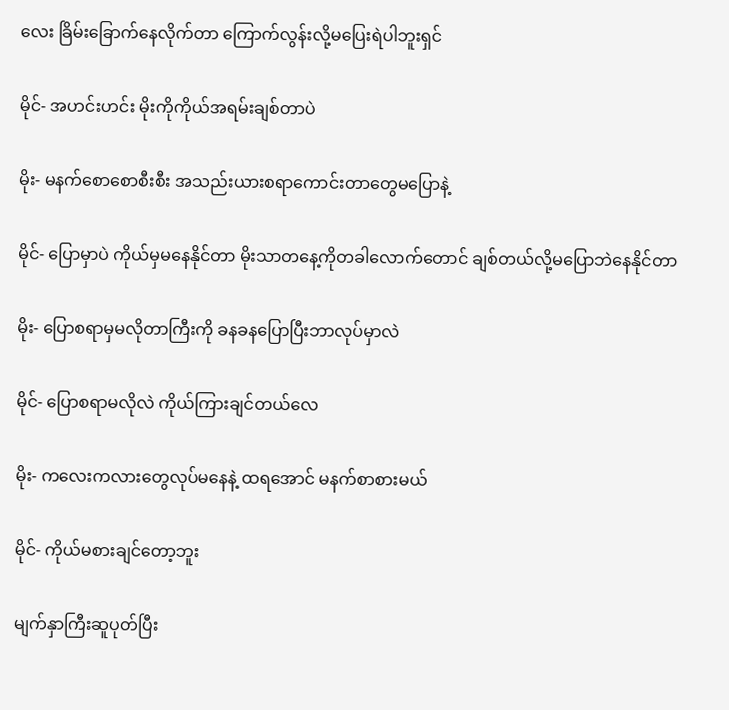လေး ခြိမ်းခြောက်နေလိုက်တာ ကြောက်လွန်းလို့မပြေးရဲပါဘူးရှင်

မိုင်- အဟင်းဟင်း မိုးကိုကိုယ်အရမ်းချစ်တာပဲ

မိုး- မနက်စောစောစီးစီး အသည်းယားစရာကောင်းတာတွေမပြောနဲ့

မိုင်- ပြောမှာပဲ ကိုယ်မှမနေနိုင်တာ မိုးသာတနေ့ကိုတခါလောက်တောင် ချစ်တယ်လို့မပြောဘဲနေနိုင်တာ

မိုး- ပြောစရာမှမလိုတာကြီးကို ခနခနပြောပြီးဘာလုပ်မှာလဲ

မိုင်- ပြောစရာမလိုလဲ ကိုယ်ကြားချင်တယ်လေ

မိုး- ကလေးကလားတွေလုပ်မနေနဲ့ ထရအောင် မနက်စာစားမယ်

မိုင်- ကိုယ်မစားချင်တော့ဘူး

မျက်နှာကြီးဆူပုတ်ပြီး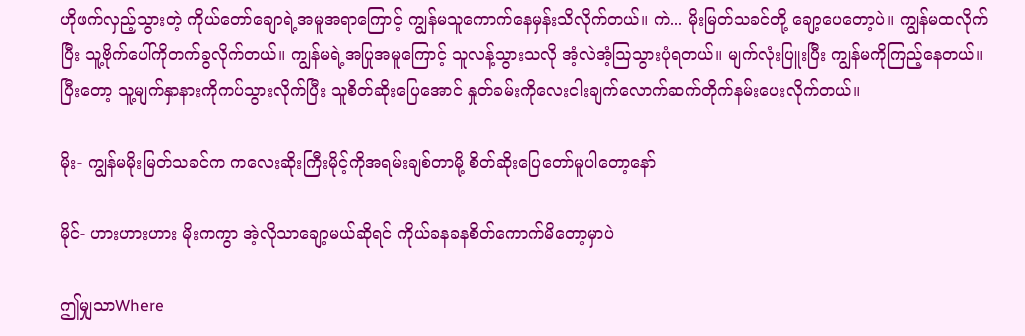ဟိုဖက်လှည့်သွားတဲ့ ကိုယ်တော်ချောရဲ့အမူအရာကြောင့် ကျွန်မသူကောက်နေမှန်းသိလိုက်တယ်။ ကဲ... မိုးမြတ်သခင်တို့ ချော့ပေတော့ပဲ။ ကျွန်မထလိုက်ပြီး သူ့ဗိုက်ပေါ်ကိုတက်ခွလိုက်တယ်။ ကျွန်မရဲ့အပြုအမူကြောင့် သူလန့်သွားသလို အံ့လဲအံ့ဩသွားပုံရတယ်။ မျက်လုံးပြူးပြီး ကျွန်မကိုကြည့်နေတယ်။ ပြီးတော့ သူ့မျက်နှာနားကိုကပ်သွားလိုက်ပြီး သူစိတ်ဆိုးပြေအောင် နှုတ်ခမ်းကိုလေးငါးချက်လောက်ဆက်တိုက်နမ်းပေးလိုက်တယ်။

မိုး- ကျွန်မမိုးမြတ်သခင်က ကလေးဆိုးကြီးမိုင့်ကိုအရမ်းချစ်တာမို့ စိတ်ဆိုးပြေတော်မူပါတော့နော်

မိုင်- ဟားဟားဟား မိုးကကွာ အဲ့လိုသာ‌ချော့မယ်ဆိုရင် ကိုယ်‌ခနခနစိတ်ကောက်မိတော့မှာပဲ

ဤမျှသာWhere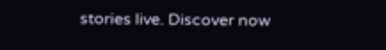stories live. Discover now